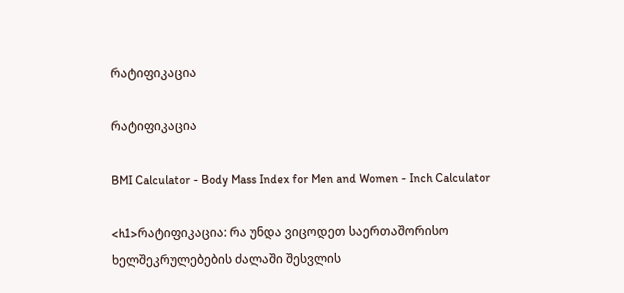რატიფიკაცია

რატიფიკაცია

BMI Calculator - Body Mass Index for Men and Women - Inch Calculator

<h1>რატიფიკაცია: რა უნდა ვიცოდეთ საერთაშორისო ხელშეკრულებების ძალაში შესვლის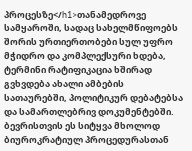პროცესზე</h1>თანამედროვე სამყაროში, სადაც სახელმწიფოებს შორის ურთიერთობები სულ უფრო მჭიდრო და კომპლექსური ხდება, ტერმინი რატიფიკაცია ხშირად გვხვდება ახალი ამბების სათაურებში, პოლიტიკურ დებატებსა და სამართლებრივ დოკუმენტებში. ბევრისთვის ეს სიტყვა მხოლოდ ბიუროკრატიულ პროცედურასთან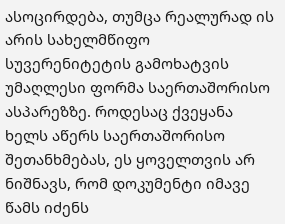ასოცირდება, თუმცა რეალურად ის არის სახელმწიფო სუვერენიტეტის გამოხატვის უმაღლესი ფორმა საერთაშორისო ასპარეზზე. როდესაც ქვეყანა ხელს აწერს საერთაშორისო შეთანხმებას, ეს ყოველთვის არ ნიშნავს, რომ დოკუმენტი იმავე წამს იძენს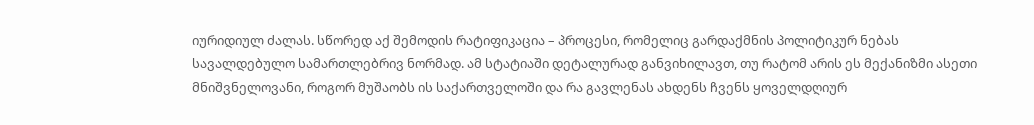იურიდიულ ძალას. სწორედ აქ შემოდის რატიფიკაცია – პროცესი, რომელიც გარდაქმნის პოლიტიკურ ნებას სავალდებულო სამართლებრივ ნორმად. ამ სტატიაში დეტალურად განვიხილავთ, თუ რატომ არის ეს მექანიზმი ასეთი მნიშვნელოვანი, როგორ მუშაობს ის საქართველოში და რა გავლენას ახდენს ჩვენს ყოველდღიურ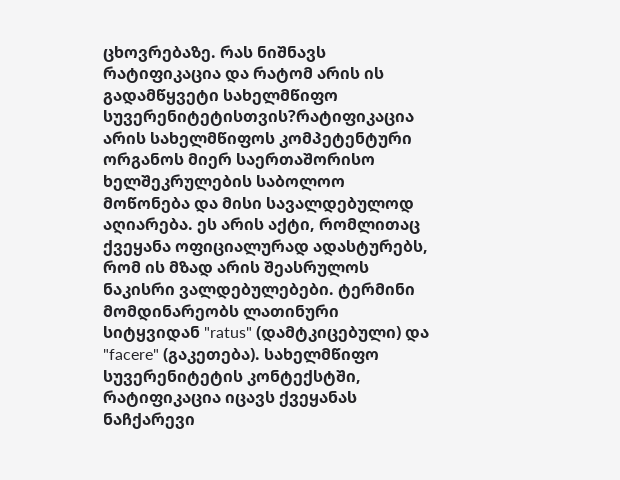ცხოვრებაზე. რას ნიშნავს რატიფიკაცია და რატომ არის ის გადამწყვეტი სახელმწიფო სუვერენიტეტისთვის?რატიფიკაცია არის სახელმწიფოს კომპეტენტური ორგანოს მიერ საერთაშორისო ხელშეკრულების საბოლოო მოწონება და მისი სავალდებულოდ აღიარება. ეს არის აქტი, რომლითაც ქვეყანა ოფიციალურად ადასტურებს, რომ ის მზად არის შეასრულოს ნაკისრი ვალდებულებები. ტერმინი მომდინარეობს ლათინური სიტყვიდან "ratus" (დამტკიცებული) და "facere" (გაკეთება). სახელმწიფო სუვერენიტეტის კონტექსტში, რატიფიკაცია იცავს ქვეყანას ნაჩქარევი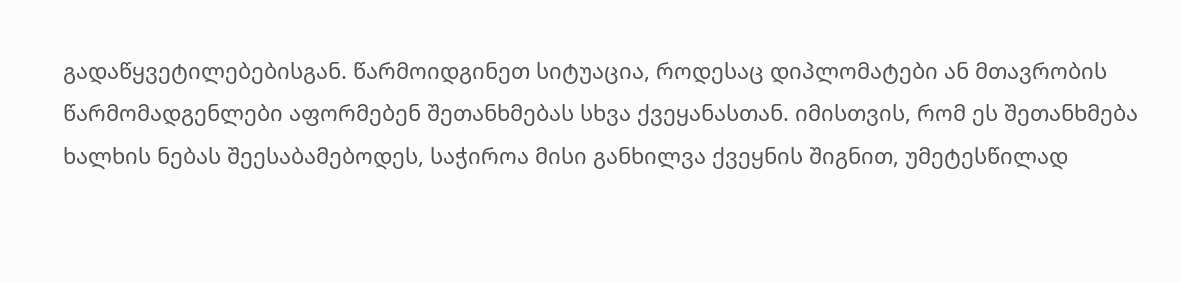გადაწყვეტილებებისგან. წარმოიდგინეთ სიტუაცია, როდესაც დიპლომატები ან მთავრობის წარმომადგენლები აფორმებენ შეთანხმებას სხვა ქვეყანასთან. იმისთვის, რომ ეს შეთანხმება ხალხის ნებას შეესაბამებოდეს, საჭიროა მისი განხილვა ქვეყნის შიგნით, უმეტესწილად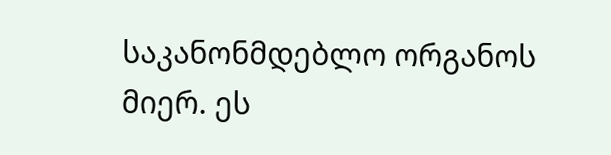საკანონმდებლო ორგანოს მიერ. ეს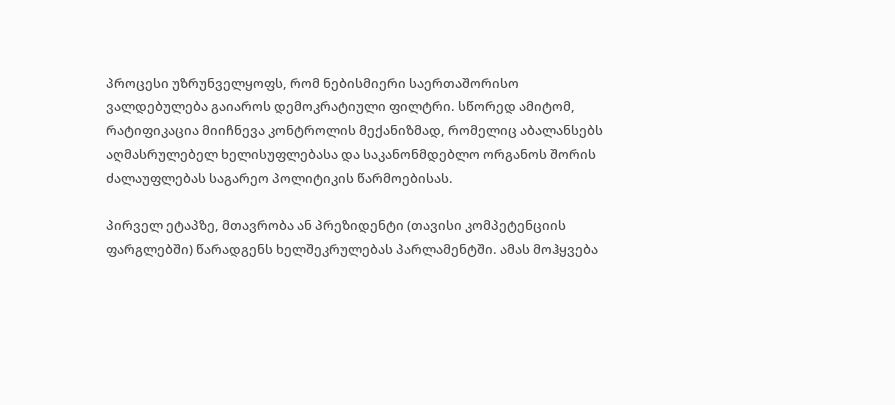პროცესი უზრუნველყოფს, რომ ნებისმიერი საერთაშორისო ვალდებულება გაიაროს დემოკრატიული ფილტრი. სწორედ ამიტომ, რატიფიკაცია მიიჩნევა კონტროლის მექანიზმად, რომელიც აბალანსებს აღმასრულებელ ხელისუფლებასა და საკანონმდებლო ორგანოს შორის ძალაუფლებას საგარეო პოლიტიკის წარმოებისას.

პირველ ეტაპზე, მთავრობა ან პრეზიდენტი (თავისი კომპეტენციის ფარგლებში) წარადგენს ხელშეკრულებას პარლამენტში. ამას მოჰყვება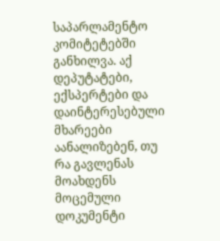საპარლამენტო კომიტეტებში განხილვა. აქ დეპუტატები, ექსპერტები და დაინტერესებული მხარეები აანალიზებენ, თუ რა გავლენას მოახდენს მოცემული დოკუმენტი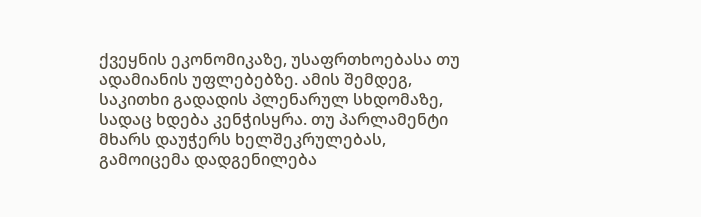ქვეყნის ეკონომიკაზე, უსაფრთხოებასა თუ ადამიანის უფლებებზე. ამის შემდეგ, საკითხი გადადის პლენარულ სხდომაზე, სადაც ხდება კენჭისყრა. თუ პარლამენტი მხარს დაუჭერს ხელშეკრულებას, გამოიცემა დადგენილება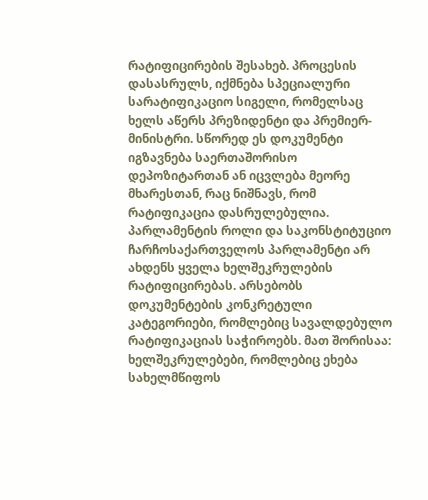რატიფიცირების შესახებ. პროცესის დასასრულს, იქმნება სპეციალური სარატიფიკაციო სიგელი, რომელსაც ხელს აწერს პრეზიდენტი და პრემიერ-მინისტრი. სწორედ ეს დოკუმენტი იგზავნება საერთაშორისო დეპოზიტართან ან იცვლება მეორე მხარესთან, რაც ნიშნავს, რომ რატიფიკაცია დასრულებულია. პარლამენტის როლი და საკონსტიტუციო ჩარჩოსაქართველოს პარლამენტი არ ახდენს ყველა ხელშეკრულების რატიფიცირებას. არსებობს დოკუმენტების კონკრეტული კატეგორიები, რომლებიც სავალდებულო რატიფიკაციას საჭიროებს. მათ შორისაა: ხელშეკრულებები, რომლებიც ეხება სახელმწიფოს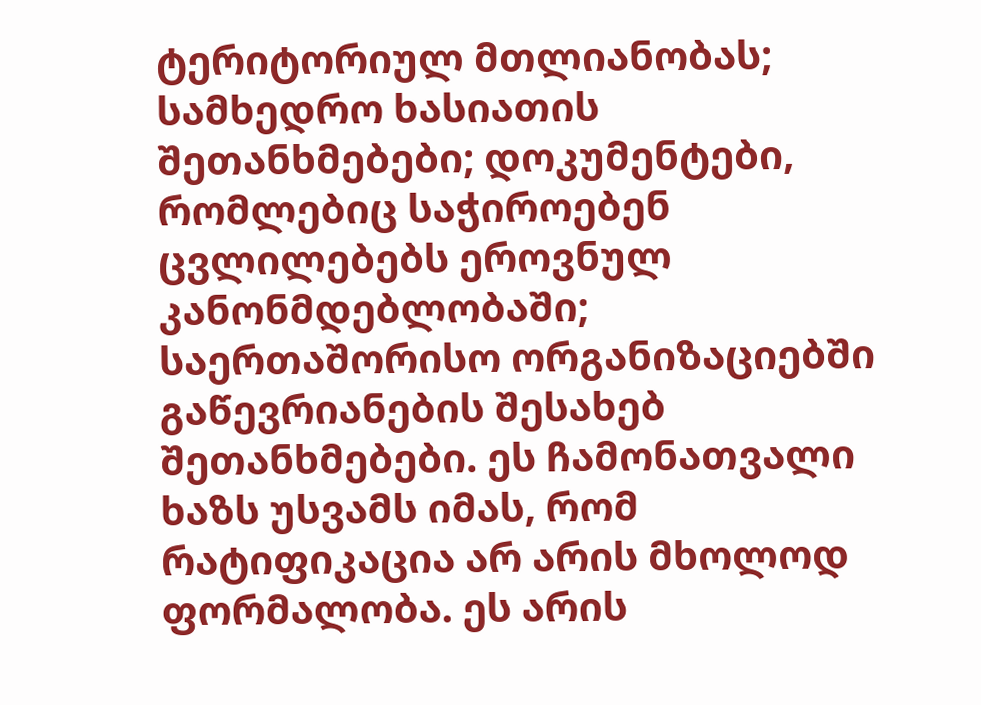ტერიტორიულ მთლიანობას; სამხედრო ხასიათის შეთანხმებები; დოკუმენტები, რომლებიც საჭიროებენ ცვლილებებს ეროვნულ კანონმდებლობაში; საერთაშორისო ორგანიზაციებში გაწევრიანების შესახებ შეთანხმებები. ეს ჩამონათვალი ხაზს უსვამს იმას, რომ რატიფიკაცია არ არის მხოლოდ ფორმალობა. ეს არის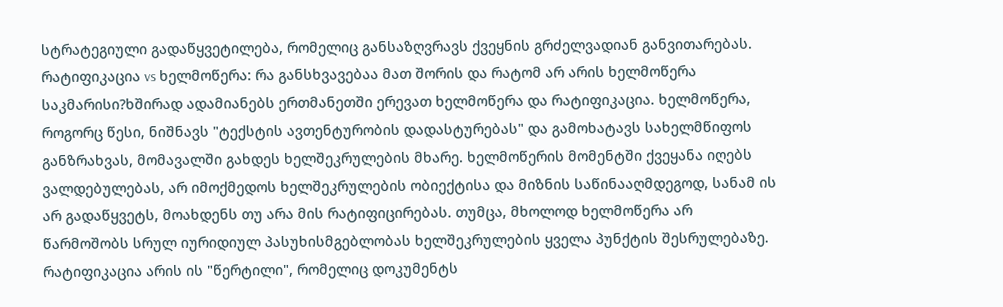სტრატეგიული გადაწყვეტილება, რომელიც განსაზღვრავს ქვეყნის გრძელვადიან განვითარებას. რატიფიკაცია vs ხელმოწერა: რა განსხვავებაა მათ შორის და რატომ არ არის ხელმოწერა საკმარისი?ხშირად ადამიანებს ერთმანეთში ერევათ ხელმოწერა და რატიფიკაცია. ხელმოწერა, როგორც წესი, ნიშნავს "ტექსტის ავთენტურობის დადასტურებას" და გამოხატავს სახელმწიფოს განზრახვას, მომავალში გახდეს ხელშეკრულების მხარე. ხელმოწერის მომენტში ქვეყანა იღებს ვალდებულებას, არ იმოქმედოს ხელშეკრულების ობიექტისა და მიზნის საწინააღმდეგოდ, სანამ ის არ გადაწყვეტს, მოახდენს თუ არა მის რატიფიცირებას. თუმცა, მხოლოდ ხელმოწერა არ წარმოშობს სრულ იურიდიულ პასუხისმგებლობას ხელშეკრულების ყველა პუნქტის შესრულებაზე. რატიფიკაცია არის ის "წერტილი", რომელიც დოკუმენტს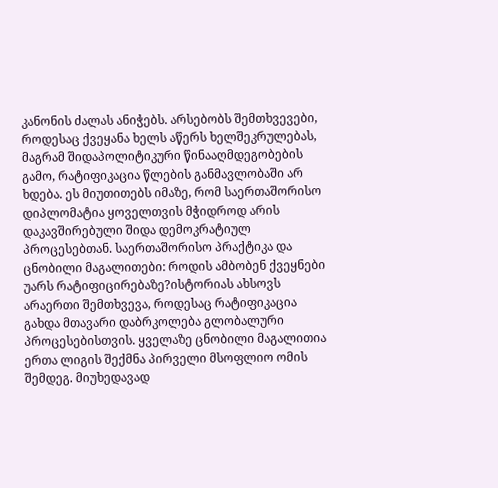კანონის ძალას ანიჭებს. არსებობს შემთხვევები, როდესაც ქვეყანა ხელს აწერს ხელშეკრულებას, მაგრამ შიდაპოლიტიკური წინააღმდეგობების გამო, რატიფიკაცია წლების განმავლობაში არ ხდება. ეს მიუთითებს იმაზე, რომ საერთაშორისო დიპლომატია ყოველთვის მჭიდროდ არის დაკავშირებული შიდა დემოკრატიულ პროცესებთან. საერთაშორისო პრაქტიკა და ცნობილი მაგალითები: როდის ამბობენ ქვეყნები უარს რატიფიცირებაზე?ისტორიას ახსოვს არაერთი შემთხვევა, როდესაც რატიფიკაცია გახდა მთავარი დაბრკოლება გლობალური პროცესებისთვის. ყველაზე ცნობილი მაგალითია ერთა ლიგის შექმნა პირველი მსოფლიო ომის შემდეგ. მიუხედავად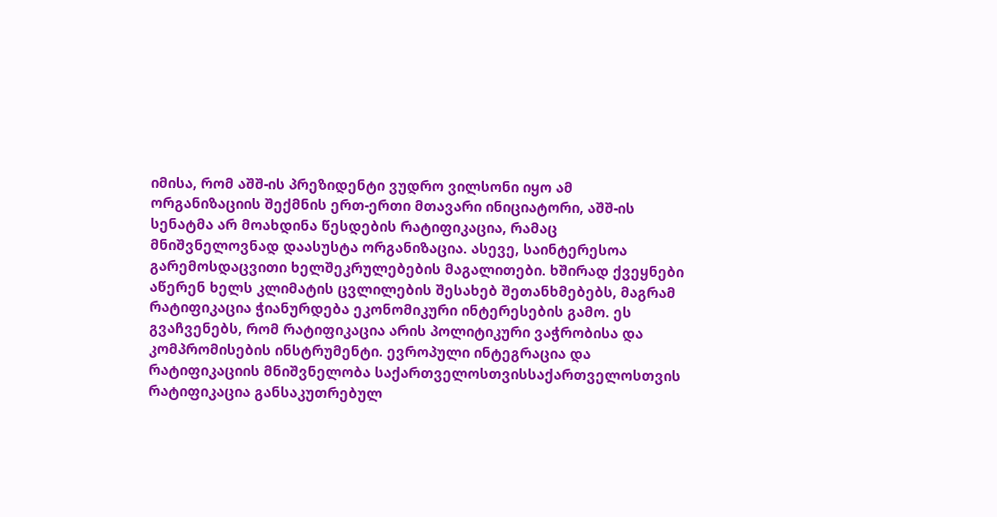იმისა, რომ აშშ-ის პრეზიდენტი ვუდრო ვილსონი იყო ამ ორგანიზაციის შექმნის ერთ-ერთი მთავარი ინიციატორი, აშშ-ის სენატმა არ მოახდინა წესდების რატიფიკაცია, რამაც მნიშვნელოვნად დაასუსტა ორგანიზაცია. ასევე, საინტერესოა გარემოსდაცვითი ხელშეკრულებების მაგალითები. ხშირად ქვეყნები აწერენ ხელს კლიმატის ცვლილების შესახებ შეთანხმებებს, მაგრამ რატიფიკაცია ჭიანურდება ეკონომიკური ინტერესების გამო. ეს გვაჩვენებს, რომ რატიფიკაცია არის პოლიტიკური ვაჭრობისა და კომპრომისების ინსტრუმენტი. ევროპული ინტეგრაცია და რატიფიკაციის მნიშვნელობა საქართველოსთვისსაქართველოსთვის რატიფიკაცია განსაკუთრებულ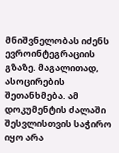მნიშვნელობას იძენს ევროინტეგრაციის გზაზე. მაგალითად, ასოცირების შეთანხმება. ამ დოკუმენტის ძალაში შესვლისთვის საჭირო იყო არა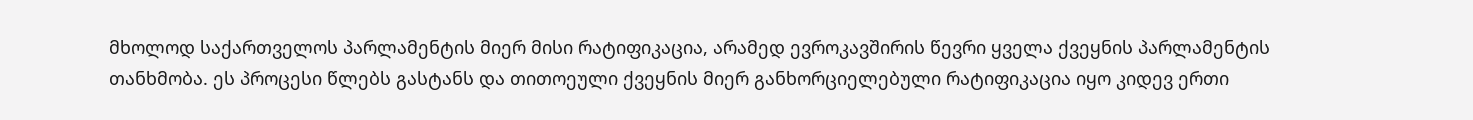მხოლოდ საქართველოს პარლამენტის მიერ მისი რატიფიკაცია, არამედ ევროკავშირის წევრი ყველა ქვეყნის პარლამენტის თანხმობა. ეს პროცესი წლებს გასტანს და თითოეული ქვეყნის მიერ განხორციელებული რატიფიკაცია იყო კიდევ ერთი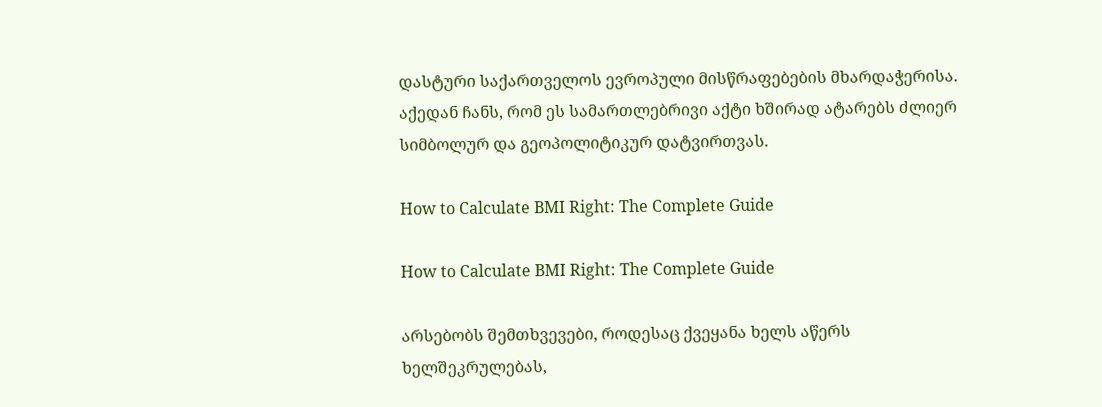დასტური საქართველოს ევროპული მისწრაფებების მხარდაჭერისა. აქედან ჩანს, რომ ეს სამართლებრივი აქტი ხშირად ატარებს ძლიერ სიმბოლურ და გეოპოლიტიკურ დატვირთვას.

How to Calculate BMI Right: The Complete Guide

How to Calculate BMI Right: The Complete Guide

არსებობს შემთხვევები, როდესაც ქვეყანა ხელს აწერს ხელშეკრულებას,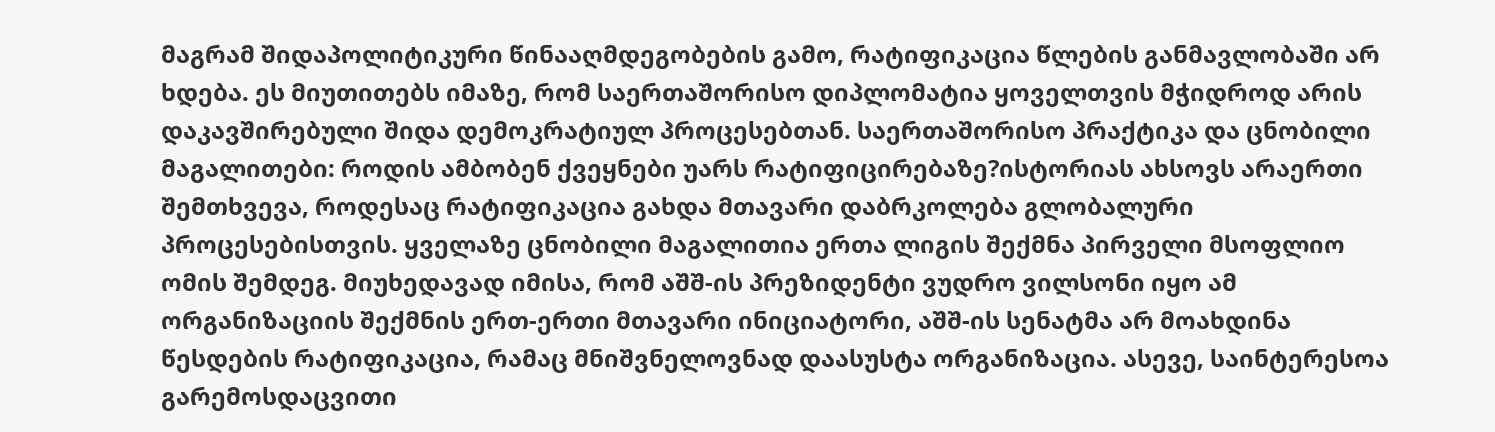მაგრამ შიდაპოლიტიკური წინააღმდეგობების გამო, რატიფიკაცია წლების განმავლობაში არ ხდება. ეს მიუთითებს იმაზე, რომ საერთაშორისო დიპლომატია ყოველთვის მჭიდროდ არის დაკავშირებული შიდა დემოკრატიულ პროცესებთან. საერთაშორისო პრაქტიკა და ცნობილი მაგალითები: როდის ამბობენ ქვეყნები უარს რატიფიცირებაზე?ისტორიას ახსოვს არაერთი შემთხვევა, როდესაც რატიფიკაცია გახდა მთავარი დაბრკოლება გლობალური პროცესებისთვის. ყველაზე ცნობილი მაგალითია ერთა ლიგის შექმნა პირველი მსოფლიო ომის შემდეგ. მიუხედავად იმისა, რომ აშშ-ის პრეზიდენტი ვუდრო ვილსონი იყო ამ ორგანიზაციის შექმნის ერთ-ერთი მთავარი ინიციატორი, აშშ-ის სენატმა არ მოახდინა წესდების რატიფიკაცია, რამაც მნიშვნელოვნად დაასუსტა ორგანიზაცია. ასევე, საინტერესოა გარემოსდაცვითი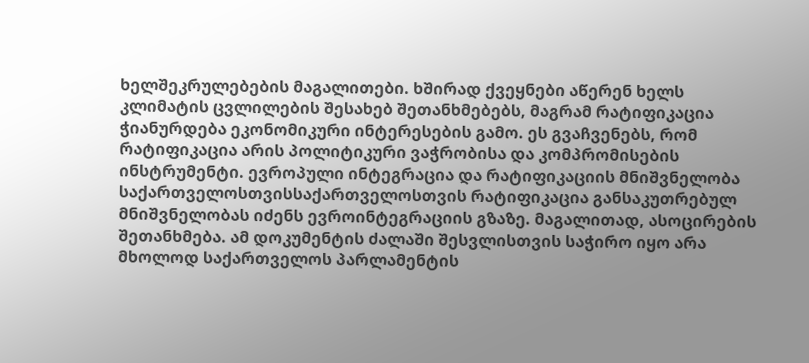ხელშეკრულებების მაგალითები. ხშირად ქვეყნები აწერენ ხელს კლიმატის ცვლილების შესახებ შეთანხმებებს, მაგრამ რატიფიკაცია ჭიანურდება ეკონომიკური ინტერესების გამო. ეს გვაჩვენებს, რომ რატიფიკაცია არის პოლიტიკური ვაჭრობისა და კომპრომისების ინსტრუმენტი. ევროპული ინტეგრაცია და რატიფიკაციის მნიშვნელობა საქართველოსთვისსაქართველოსთვის რატიფიკაცია განსაკუთრებულ მნიშვნელობას იძენს ევროინტეგრაციის გზაზე. მაგალითად, ასოცირების შეთანხმება. ამ დოკუმენტის ძალაში შესვლისთვის საჭირო იყო არა მხოლოდ საქართველოს პარლამენტის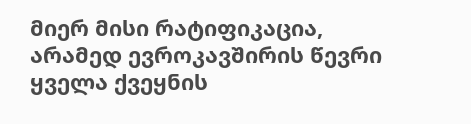მიერ მისი რატიფიკაცია, არამედ ევროკავშირის წევრი ყველა ქვეყნის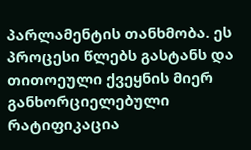პარლამენტის თანხმობა. ეს პროცესი წლებს გასტანს და თითოეული ქვეყნის მიერ განხორციელებული რატიფიკაცია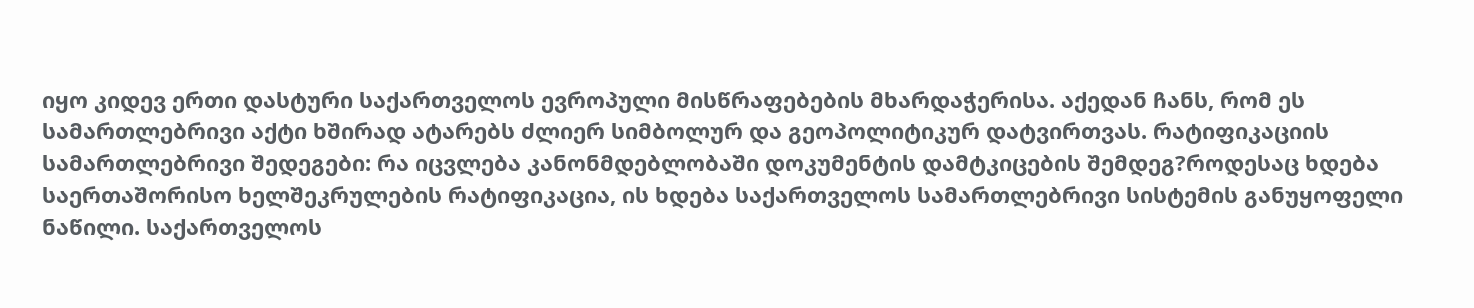იყო კიდევ ერთი დასტური საქართველოს ევროპული მისწრაფებების მხარდაჭერისა. აქედან ჩანს, რომ ეს სამართლებრივი აქტი ხშირად ატარებს ძლიერ სიმბოლურ და გეოპოლიტიკურ დატვირთვას. რატიფიკაციის სამართლებრივი შედეგები: რა იცვლება კანონმდებლობაში დოკუმენტის დამტკიცების შემდეგ?როდესაც ხდება საერთაშორისო ხელშეკრულების რატიფიკაცია, ის ხდება საქართველოს სამართლებრივი სისტემის განუყოფელი ნაწილი. საქართველოს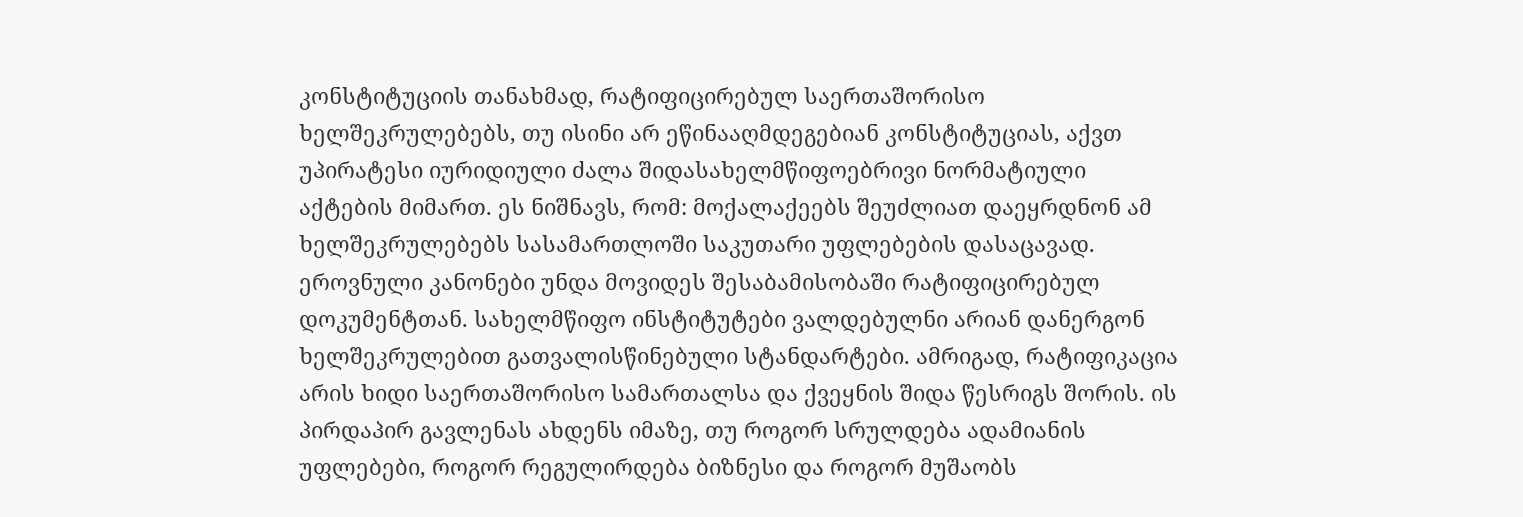კონსტიტუციის თანახმად, რატიფიცირებულ საერთაშორისო ხელშეკრულებებს, თუ ისინი არ ეწინააღმდეგებიან კონსტიტუციას, აქვთ უპირატესი იურიდიული ძალა შიდასახელმწიფოებრივი ნორმატიული აქტების მიმართ. ეს ნიშნავს, რომ: მოქალაქეებს შეუძლიათ დაეყრდნონ ამ ხელშეკრულებებს სასამართლოში საკუთარი უფლებების დასაცავად. ეროვნული კანონები უნდა მოვიდეს შესაბამისობაში რატიფიცირებულ დოკუმენტთან. სახელმწიფო ინსტიტუტები ვალდებულნი არიან დანერგონ ხელშეკრულებით გათვალისწინებული სტანდარტები. ამრიგად, რატიფიკაცია არის ხიდი საერთაშორისო სამართალსა და ქვეყნის შიდა წესრიგს შორის. ის პირდაპირ გავლენას ახდენს იმაზე, თუ როგორ სრულდება ადამიანის უფლებები, როგორ რეგულირდება ბიზნესი და როგორ მუშაობს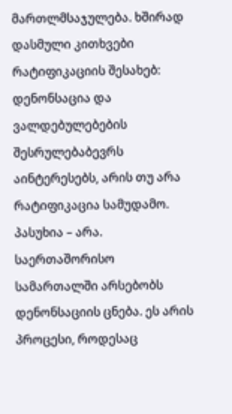მართლმსაჯულება. ხშირად დასმული კითხვები რატიფიკაციის შესახებ: დენონსაცია და ვალდებულებების შესრულებაბევრს აინტერესებს, არის თუ არა რატიფიკაცია სამუდამო. პასუხია – არა. საერთაშორისო სამართალში არსებობს დენონსაციის ცნება. ეს არის პროცესი, როდესაც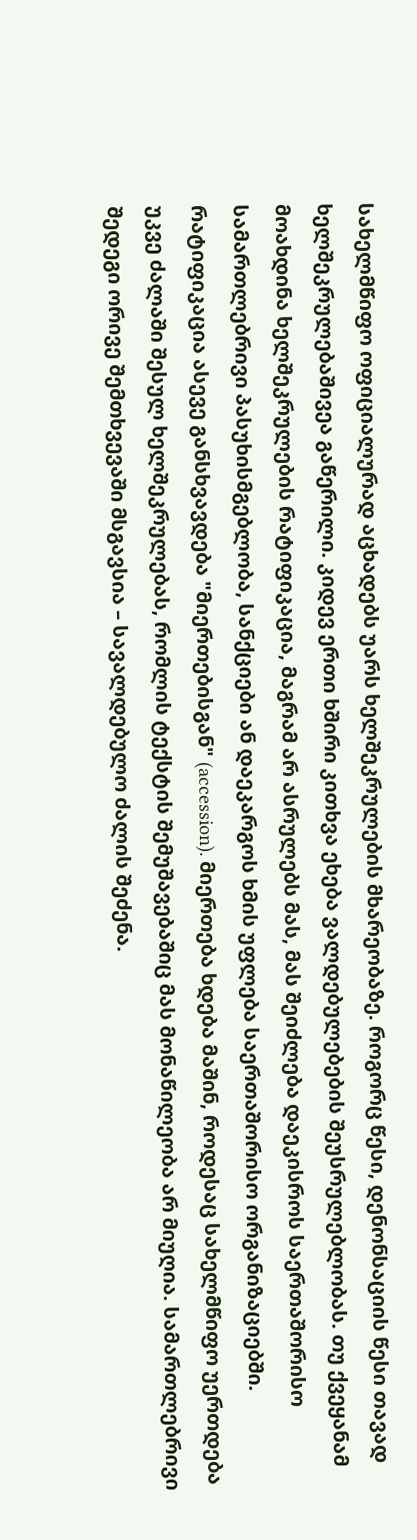სახელმწიფო ოფიციალურად აცხადებს უარს ხელშეკრულების მხარეობაზე. როგორც წესი, დენონსაციის წესი თავად ხელშეკრულებაშივეა გაწერილი. კიდევ ერთი ხშირი კითხვა ეხება ვალდებულებების შეუსრულებლობას. თუ ქვეყანამ მოახდინა ხელშეკრულების რატიფიკაცია, მაგრამ არ ასრულებს მას, მას შეიძლება დაეკისროს საერთაშორისო სამართლებრივი პასუხისმგებლობა, სანქციები ან დაეკარგოს ხმის უფლება საერთაშორისო ორგანიზაციებში. რატიფიკაცია ასევე განსხვავდება "მიერთებისგან" (accession). მიერთება ხდება მაშინ, როდესაც სახელმწიფო უერთდება უკვე ძალაში შესულ ხელშეკრულებას, რომლის ტექსტის შემუშავებაშიც მას მონაწილეობა არ მიუღია. სამართლებრივი შედეგი ორივე შემთხვევაში მსგავსია – სავალდებულო ძალის შეძენა.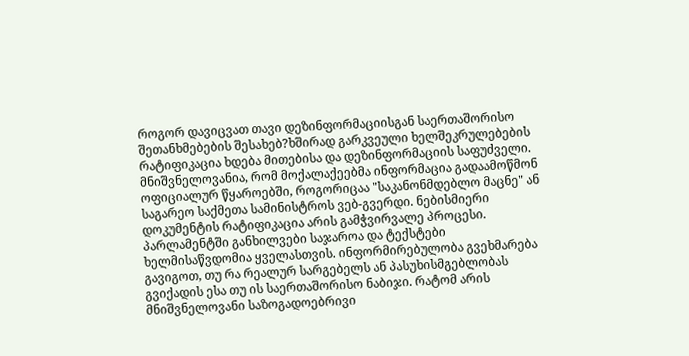როგორ დავიცვათ თავი დეზინფორმაციისგან საერთაშორისო შეთანხმებების შესახებ?ხშირად გარკვეული ხელშეკრულებების რატიფიკაცია ხდება მითებისა და დეზინფორმაციის საფუძველი. მნიშვნელოვანია, რომ მოქალაქეებმა ინფორმაცია გადაამოწმონ ოფიციალურ წყაროებში, როგორიცაა "საკანონმდებლო მაცნე" ან საგარეო საქმეთა სამინისტროს ვებ-გვერდი. ნებისმიერი დოკუმენტის რატიფიკაცია არის გამჭვირვალე პროცესი. პარლამენტში განხილვები საჯაროა და ტექსტები ხელმისაწვდომია ყველასთვის. ინფორმირებულობა გვეხმარება გავიგოთ, თუ რა რეალურ სარგებელს ან პასუხისმგებლობას გვიქადის ესა თუ ის საერთაშორისო ნაბიჯი. რატომ არის მნიშვნელოვანი საზოგადოებრივი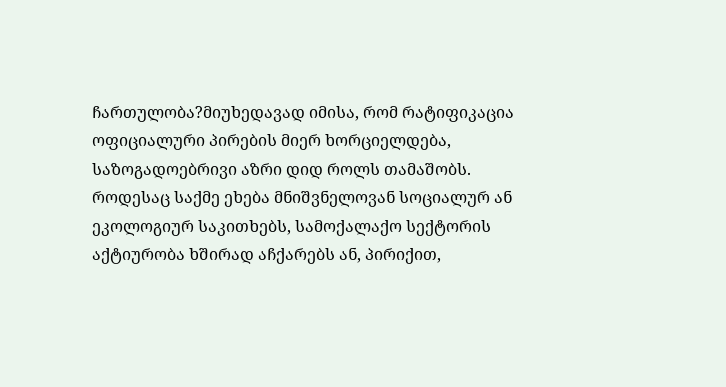ჩართულობა?მიუხედავად იმისა, რომ რატიფიკაცია ოფიციალური პირების მიერ ხორციელდება, საზოგადოებრივი აზრი დიდ როლს თამაშობს. როდესაც საქმე ეხება მნიშვნელოვან სოციალურ ან ეკოლოგიურ საკითხებს, სამოქალაქო სექტორის აქტიურობა ხშირად აჩქარებს ან, პირიქით,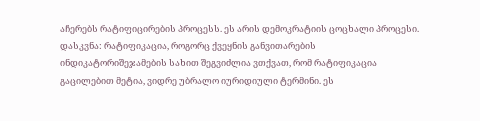აჩერებს რატიფიცირების პროცესს. ეს არის დემოკრატიის ცოცხალი პროცესი. დასკვნა: რატიფიკაცია, როგორც ქვეყნის განვითარების ინდიკატორიშეჯამების სახით შეგვიძლია ვთქვათ, რომ რატიფიკაცია გაცილებით მეტია, ვიდრე უბრალო იურიდიული ტერმინი. ეს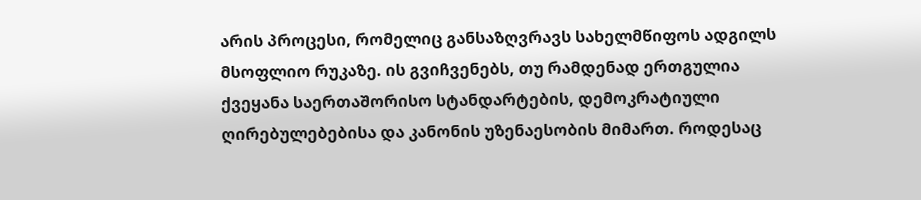არის პროცესი, რომელიც განსაზღვრავს სახელმწიფოს ადგილს მსოფლიო რუკაზე. ის გვიჩვენებს, თუ რამდენად ერთგულია ქვეყანა საერთაშორისო სტანდარტების, დემოკრატიული ღირებულებებისა და კანონის უზენაესობის მიმართ. როდესაც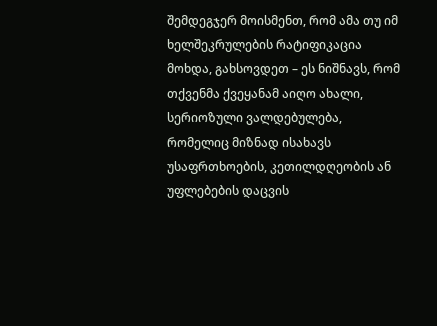შემდეგჯერ მოისმენთ, რომ ამა თუ იმ ხელშეკრულების რატიფიკაცია მოხდა, გახსოვდეთ – ეს ნიშნავს, რომ თქვენმა ქვეყანამ აიღო ახალი, სერიოზული ვალდებულება, რომელიც მიზნად ისახავს უსაფრთხოების, კეთილდღეობის ან უფლებების დაცვის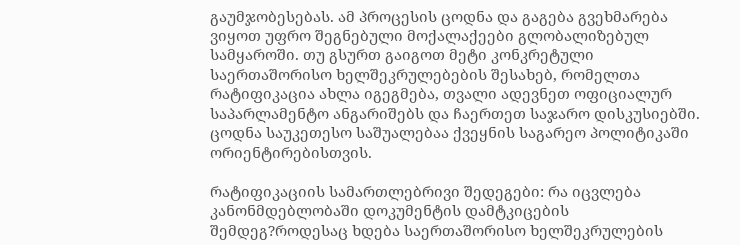გაუმჯობესებას. ამ პროცესის ცოდნა და გაგება გვეხმარება ვიყოთ უფრო შეგნებული მოქალაქეები გლობალიზებულ სამყაროში. თუ გსურთ გაიგოთ მეტი კონკრეტული საერთაშორისო ხელშეკრულებების შესახებ, რომელთა რატიფიკაცია ახლა იგეგმება, თვალი ადევნეთ ოფიციალურ საპარლამენტო ანგარიშებს და ჩაერთეთ საჯარო დისკუსიებში. ცოდნა საუკეთესო საშუალებაა ქვეყნის საგარეო პოლიტიკაში ორიენტირებისთვის.

რატიფიკაციის სამართლებრივი შედეგები: რა იცვლება კანონმდებლობაში დოკუმენტის დამტკიცების შემდეგ?როდესაც ხდება საერთაშორისო ხელშეკრულების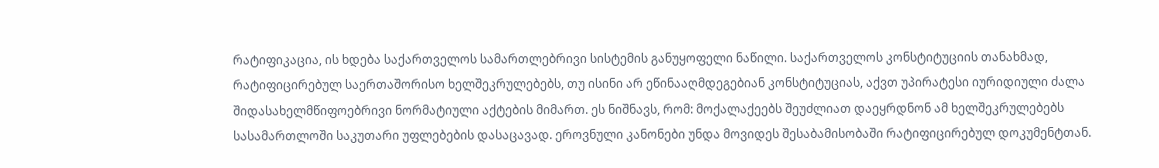რატიფიკაცია, ის ხდება საქართველოს სამართლებრივი სისტემის განუყოფელი ნაწილი. საქართველოს კონსტიტუციის თანახმად, რატიფიცირებულ საერთაშორისო ხელშეკრულებებს, თუ ისინი არ ეწინააღმდეგებიან კონსტიტუციას, აქვთ უპირატესი იურიდიული ძალა შიდასახელმწიფოებრივი ნორმატიული აქტების მიმართ. ეს ნიშნავს, რომ: მოქალაქეებს შეუძლიათ დაეყრდნონ ამ ხელშეკრულებებს სასამართლოში საკუთარი უფლებების დასაცავად. ეროვნული კანონები უნდა მოვიდეს შესაბამისობაში რატიფიცირებულ დოკუმენტთან.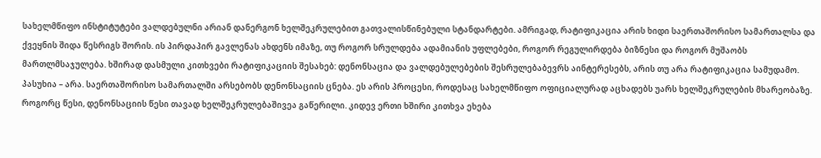სახელმწიფო ინსტიტუტები ვალდებულნი არიან დანერგონ ხელშეკრულებით გათვალისწინებული სტანდარტები. ამრიგად, რატიფიკაცია არის ხიდი საერთაშორისო სამართალსა და ქვეყნის შიდა წესრიგს შორის. ის პირდაპირ გავლენას ახდენს იმაზე, თუ როგორ სრულდება ადამიანის უფლებები, როგორ რეგულირდება ბიზნესი და როგორ მუშაობს მართლმსაჯულება. ხშირად დასმული კითხვები რატიფიკაციის შესახებ: დენონსაცია და ვალდებულებების შესრულებაბევრს აინტერესებს, არის თუ არა რატიფიკაცია სამუდამო. პასუხია – არა. საერთაშორისო სამართალში არსებობს დენონსაციის ცნება. ეს არის პროცესი, როდესაც სახელმწიფო ოფიციალურად აცხადებს უარს ხელშეკრულების მხარეობაზე. როგორც წესი, დენონსაციის წესი თავად ხელშეკრულებაშივეა გაწერილი. კიდევ ერთი ხშირი კითხვა ეხება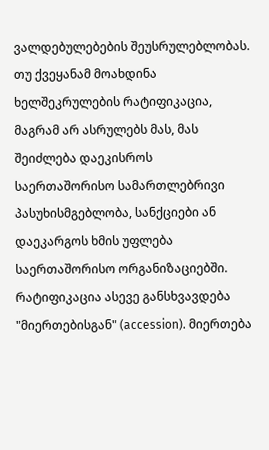ვალდებულებების შეუსრულებლობას. თუ ქვეყანამ მოახდინა ხელშეკრულების რატიფიკაცია, მაგრამ არ ასრულებს მას, მას შეიძლება დაეკისროს საერთაშორისო სამართლებრივი პასუხისმგებლობა, სანქციები ან დაეკარგოს ხმის უფლება საერთაშორისო ორგანიზაციებში. რატიფიკაცია ასევე განსხვავდება "მიერთებისგან" (accession). მიერთება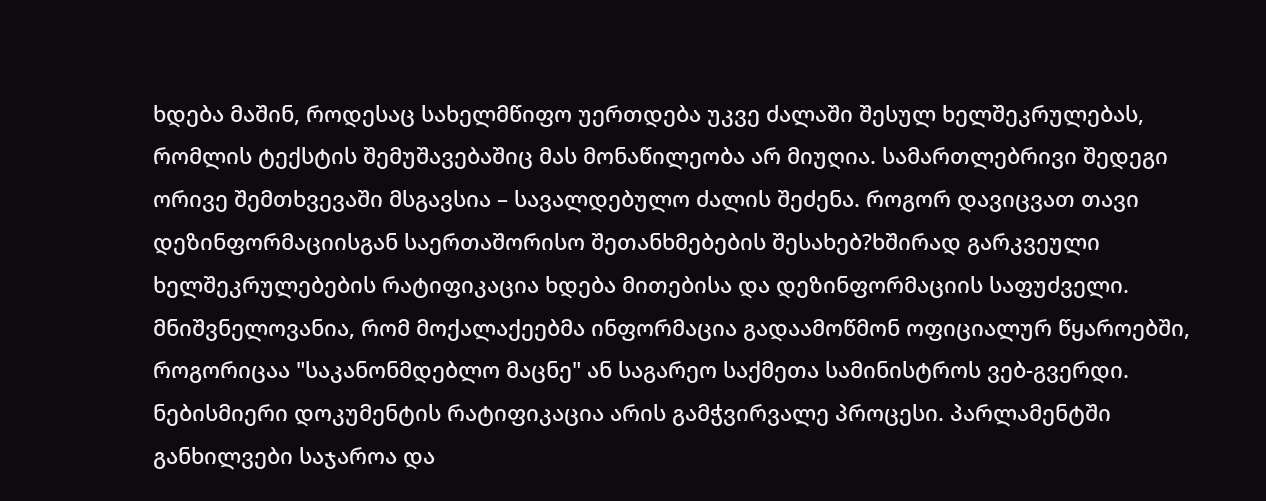ხდება მაშინ, როდესაც სახელმწიფო უერთდება უკვე ძალაში შესულ ხელშეკრულებას, რომლის ტექსტის შემუშავებაშიც მას მონაწილეობა არ მიუღია. სამართლებრივი შედეგი ორივე შემთხვევაში მსგავსია – სავალდებულო ძალის შეძენა. როგორ დავიცვათ თავი დეზინფორმაციისგან საერთაშორისო შეთანხმებების შესახებ?ხშირად გარკვეული ხელშეკრულებების რატიფიკაცია ხდება მითებისა და დეზინფორმაციის საფუძველი. მნიშვნელოვანია, რომ მოქალაქეებმა ინფორმაცია გადაამოწმონ ოფიციალურ წყაროებში, როგორიცაა "საკანონმდებლო მაცნე" ან საგარეო საქმეთა სამინისტროს ვებ-გვერდი. ნებისმიერი დოკუმენტის რატიფიკაცია არის გამჭვირვალე პროცესი. პარლამენტში განხილვები საჯაროა და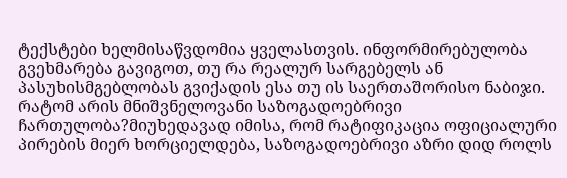ტექსტები ხელმისაწვდომია ყველასთვის. ინფორმირებულობა გვეხმარება გავიგოთ, თუ რა რეალურ სარგებელს ან პასუხისმგებლობას გვიქადის ესა თუ ის საერთაშორისო ნაბიჯი. რატომ არის მნიშვნელოვანი საზოგადოებრივი ჩართულობა?მიუხედავად იმისა, რომ რატიფიკაცია ოფიციალური პირების მიერ ხორციელდება, საზოგადოებრივი აზრი დიდ როლს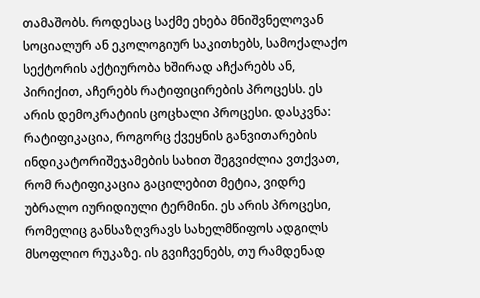თამაშობს. როდესაც საქმე ეხება მნიშვნელოვან სოციალურ ან ეკოლოგიურ საკითხებს, სამოქალაქო სექტორის აქტიურობა ხშირად აჩქარებს ან, პირიქით, აჩერებს რატიფიცირების პროცესს. ეს არის დემოკრატიის ცოცხალი პროცესი. დასკვნა: რატიფიკაცია, როგორც ქვეყნის განვითარების ინდიკატორიშეჯამების სახით შეგვიძლია ვთქვათ, რომ რატიფიკაცია გაცილებით მეტია, ვიდრე უბრალო იურიდიული ტერმინი. ეს არის პროცესი, რომელიც განსაზღვრავს სახელმწიფოს ადგილს მსოფლიო რუკაზე. ის გვიჩვენებს, თუ რამდენად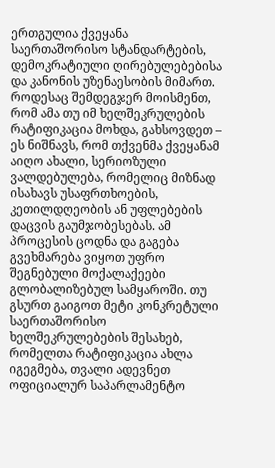ერთგულია ქვეყანა საერთაშორისო სტანდარტების, დემოკრატიული ღირებულებებისა და კანონის უზენაესობის მიმართ. როდესაც შემდეგჯერ მოისმენთ, რომ ამა თუ იმ ხელშეკრულების რატიფიკაცია მოხდა, გახსოვდეთ – ეს ნიშნავს, რომ თქვენმა ქვეყანამ აიღო ახალი, სერიოზული ვალდებულება, რომელიც მიზნად ისახავს უსაფრთხოების, კეთილდღეობის ან უფლებების დაცვის გაუმჯობესებას. ამ პროცესის ცოდნა და გაგება გვეხმარება ვიყოთ უფრო შეგნებული მოქალაქეები გლობალიზებულ სამყაროში. თუ გსურთ გაიგოთ მეტი კონკრეტული საერთაშორისო ხელშეკრულებების შესახებ, რომელთა რატიფიკაცია ახლა იგეგმება, თვალი ადევნეთ ოფიციალურ საპარლამენტო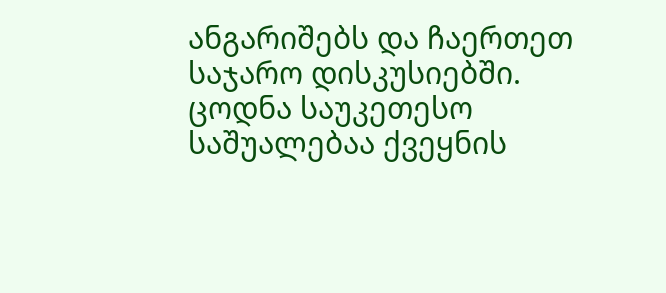ანგარიშებს და ჩაერთეთ საჯარო დისკუსიებში. ცოდნა საუკეთესო საშუალებაა ქვეყნის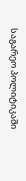საგარეო პოლიტიკაში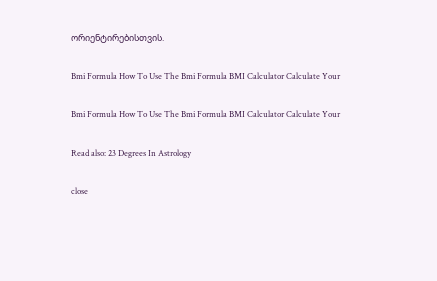ორიენტირებისთვის.

Bmi Formula How To Use The Bmi Formula BMI Calculator Calculate Your

Bmi Formula How To Use The Bmi Formula BMI Calculator Calculate Your

Read also: 23 Degrees In Astrology

close